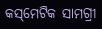କସ୍‌ମେଟିକ ସାମଗ୍ରୀ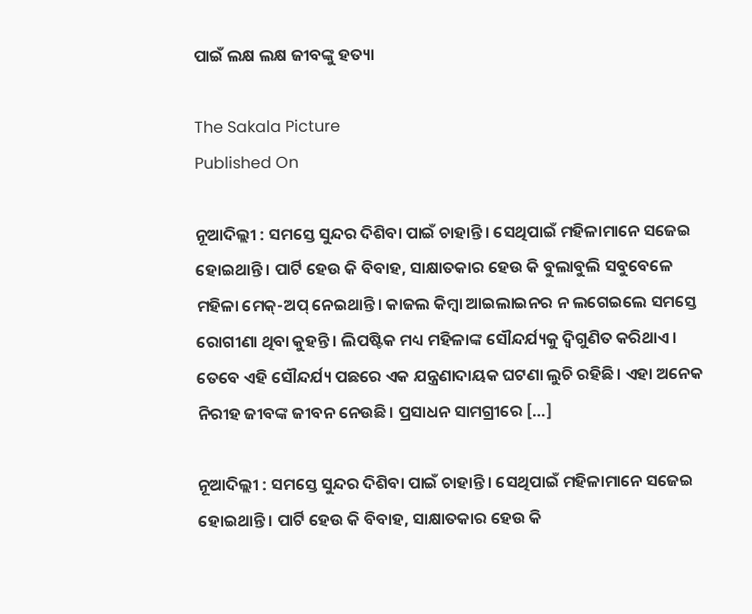ପାଇଁ ଲକ୍ଷ ଲକ୍ଷ ଜୀବଙ୍କୁ ହତ୍ୟା

The Sakala Picture
Published On

ନୂଆଦିଲ୍ଲୀ : ସମସ୍ତେ ସୁନ୍ଦର ଦିଶିବା ପାଇଁ ଚାହାନ୍ତି। ସେଥିପାଇଁ ମହିଳାମାନେ ସଜେଇ ହୋଇଥାନ୍ତି। ପାର୍ଟି ହେଉ କି ବିବାହ, ସାକ୍ଷାତକାର ହେଉ କି ବୁଲାବୁଲି ସବୁବେଳେ ମହିଳା ମେକ୍‌-ଅପ୍‌ ନେଇଥାନ୍ତି। କାଜଲ କିମ୍ବା ଆଇଲାଇନର ନ ଲଗେଇଲେ ସମସ୍ତେ ରୋଗୀଣା ଥିବା କୁହନ୍ତି। ଲିପଷ୍ଟିକ ମଧ୍ୟ ମହିଳାଙ୍କ ସୌନ୍ଦର୍ଯ୍ୟକୁ ଦ୍ବିଗୁଣିତ କରିଥାଏ। ତେବେ ଏହି ସୌନ୍ଦର୍ଯ୍ୟ ପଛରେ ଏକ ଯନ୍ତ୍ରଣାଦାୟକ ଘଟଣା ଲୁଚି ରହିଛି। ଏହା ଅନେକ ନିରୀହ ଜୀବଙ୍କ ଜୀବନ ନେଉଛି। ପ୍ରସାଧନ ସାମଗ୍ରୀରେ […]

ନୂଆଦିଲ୍ଲୀ : ସମସ୍ତେ ସୁନ୍ଦର ଦିଶିବା ପାଇଁ ଚାହାନ୍ତି। ସେଥିପାଇଁ ମହିଳାମାନେ ସଜେଇ ହୋଇଥାନ୍ତି। ପାର୍ଟି ହେଉ କି ବିବାହ, ସାକ୍ଷାତକାର ହେଉ କି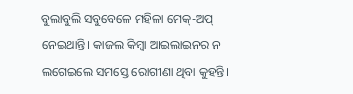ବୁଲାବୁଲି ସବୁବେଳେ ମହିଳା ମେକ୍‌-ଅପ୍‌ ନେଇଥାନ୍ତି। କାଜଲ କିମ୍ବା ଆଇଲାଇନର ନ ଲଗେଇଲେ ସମସ୍ତେ ରୋଗୀଣା ଥିବା କୁହନ୍ତି।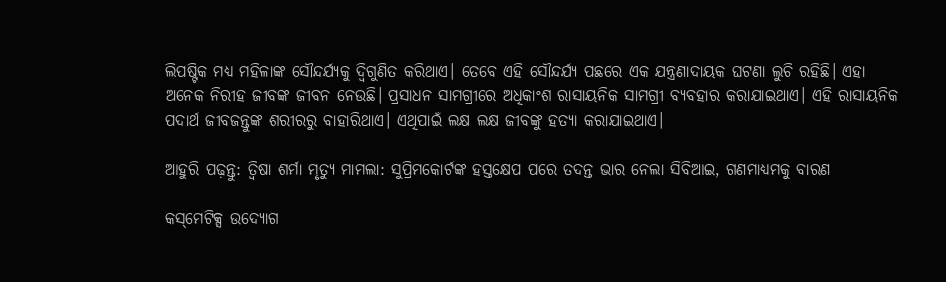ଲିପଷ୍ଟିକ ମଧ୍ୟ ମହିଳାଙ୍କ ସୌନ୍ଦର୍ଯ୍ୟକୁ ଦ୍ବିଗୁଣିତ କରିଥାଏ। ତେବେ ଏହି ସୌନ୍ଦର୍ଯ୍ୟ ପଛରେ ଏକ ଯନ୍ତ୍ରଣାଦାୟକ ଘଟଣା ଲୁଚି ରହିଛି। ଏହା ଅନେକ ନିରୀହ ଜୀବଙ୍କ ଜୀବନ ନେଉଛି। ପ୍ରସାଧନ ସାମଗ୍ରୀରେ ଅଧିକାଂଶ ରାସାୟନିକ ସାମଗ୍ରୀ ବ୍ୟବହାର କରାଯାଇଥାଏ। ଏହି ରାସାୟନିକ ପଦାର୍ଥ ଜୀବଜନ୍ତୁଙ୍କ ଶରୀରରୁ ବାହାରିଥାଏ। ଏଥିପାଇଁ ଲକ୍ଷ ଲକ୍ଷ ଜୀବଙ୍କୁ ହତ୍ୟା କରାଯାଇଥାଏ।

ଆହୁରି ପଢ଼ନ୍ତୁ: ତ୍ୱିଷା ଶର୍ମା ମୃତ୍ୟୁ ମାମଲା: ସୁପ୍ରିମକୋର୍ଟଙ୍କ ହସ୍ତକ୍ଷେପ ପରେ ତଦନ୍ତ ଭାର ନେଲା ସିବିଆଇ, ଗଣମାଧ୍ୟମକୁ ବାରଣ

କସ୍‌ମେଟିକ୍ସ ଉଦ୍ୟୋଗ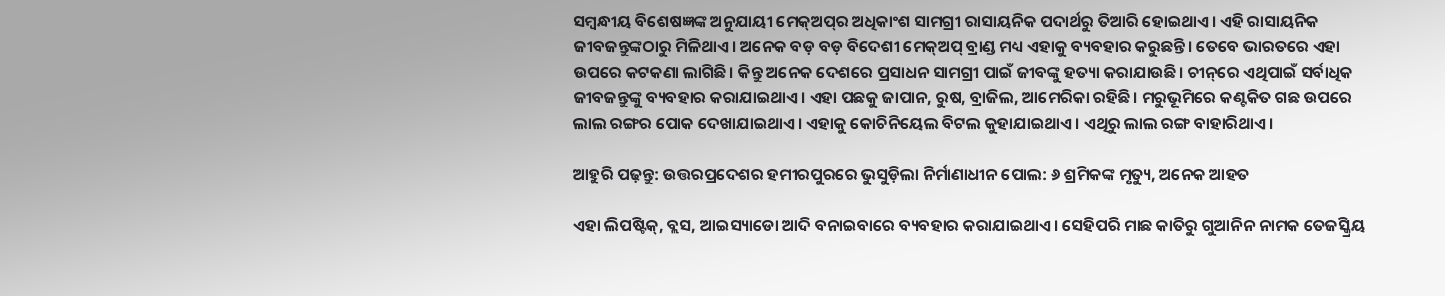ସମ୍ବନ୍ଧୀୟ ବିଶେଷଜ୍ଞଙ୍କ ଅନୁଯାୟୀ ମେକ୍‌ଅପ୍‌ର ଅଧିକାଂଶ ସାମଗ୍ରୀ ରାସାୟନିକ ପଦାର୍ଥରୁ ତିଆରି ହୋଇଥାଏ। ଏହି ରାସାୟନିକ ଜୀବଜନ୍ତୁଙ୍କଠାରୁ ମିଳିଥାଏ। ଅନେକ ବଡ଼ ବଡ଼ ବିଦେଶୀ ମେକ୍‌ଅପ୍‌ ବ୍ରାଣ୍ଡ ମଧ୍ୟ ଏହାକୁ ବ୍ୟବହାର କରୁଛନ୍ତି। ତେବେ ଭାରତରେ ଏହା ଉପରେ କଟକଣା ଲାଗିଛି। କିନ୍ତୁ ଅନେକ ଦେଶରେ ପ୍ରସାଧନ ସାମଗ୍ରୀ ପାଇଁ ଜୀବଙ୍କୁ ହତ୍ୟା କରାଯାଉଛି। ଚୀନ୍‌ରେ ଏଥିପାଇଁ ସର୍ବାଧିକ ଜୀବଜନ୍ତୁଙ୍କୁ ବ୍ୟବହାର କରାଯାଇଥାଏ। ଏହା ପଛକୁ ଜାପାନ, ରୁଷ, ବ୍ରାଜିଲ, ଆମେରିକା ରହିଛି। ମରୁଭୂମିରେ କଣ୍ଟକିତ ଗଛ ଉପରେ ଲାଲ ରଙ୍ଗର ପୋକ ଦେଖାଯାଇଥାଏ। ଏହାକୁ କୋଚିନିୟେଲ ବିଟଲ କୁହାଯାଇଥାଏ। ଏଥିରୁ ଲାଲ ରଙ୍ଗ ବାହାରିଥାଏ।

ଆହୁରି ପଢ଼ନ୍ତୁ: ଉତ୍ତରପ୍ରଦେଶର ହମୀରପୁରରେ ଭୁସୁଡ଼ିଲା ନିର୍ମାଣାଧୀନ ପୋଲ: ୬ ଶ୍ରମିକଙ୍କ ମୃତ୍ୟୁ, ଅନେକ ଆହତ

ଏହା ଲିପଷ୍ଟିକ୍‌, ବ୍ଲସ, ଆଇସ୍ୟାଡୋ ଆଦି ବନାଇବାରେ ବ୍ୟବହାର କରାଯାଇଥାଏ। ସେହିପରି ମାଛ କାତିରୁ ଗୁଆନିନ ନାମକ ତେଜସ୍କ୍ରିୟ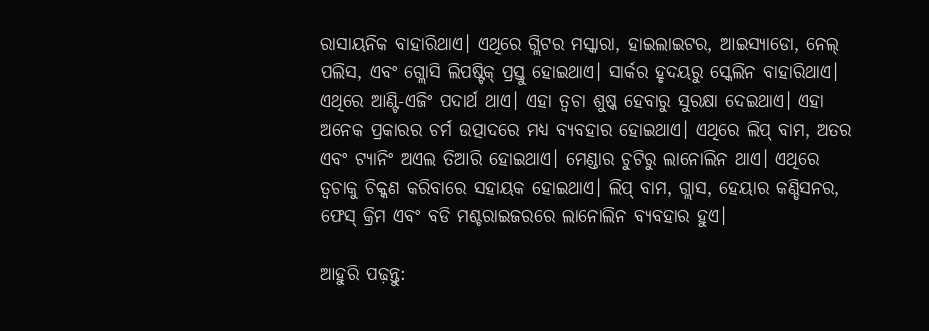ରାସାୟନିକ ବାହାରିଥାଏ। ଏଥିରେ ଗ୍ଲିଟର ମସ୍କାରା, ହାଇଲାଇଟର, ଆଇସ୍ୟାଡୋ, ନେଲ୍‌ ପଲିସ, ଏବଂ ଗ୍ଲୋସି ଲିପଷ୍ଟିକ୍‌ ପ୍ରସ୍ତୁ ହୋଇଥାଏ। ସାର୍କର ହୃଦୟରୁ ସ୍କେଲିନ ବାହାରିଥାଏ। ଏଥିରେ ଆଣ୍ଟି-ଏଜିଂ ପଦାର୍ଥ ଥାଏ। ଏହା ତ୍ବଚା ଶୁଷ୍କ ହେବାରୁ ସୁରକ୍ଷା ଦେଇଥାଏ। ଏହା ଅନେକ ପ୍ରକାରର ଚର୍ମ ଉତ୍ପାଦରେ ମଧ୍ୟ ବ୍ୟବହାର ହୋଇଥାଏ। ଏଥିରେ ଲିପ୍‌ ବାମ, ଅତର ଏବଂ ଟ୍ୟାନିଂ ଅଏଲ ତିଆରି ହୋଇଥାଏ। ମେଣ୍ଡାର ଚୁଟିରୁ ଲାନୋଲିନ ଥାଏ। ଏଥିରେ ତ୍ବଚାକୁ ଚିକ୍କଣ କରିବାରେ ସହାୟକ ହୋଇଥାଏ। ଲିପ୍‌ ବାମ, ଗ୍ଲାସ, ହେୟାର କଣ୍ଡିସନର, ଫେସ୍‌ କ୍ରିମ ଏବଂ ବଡି ମଶ୍ଚରାଇଜରରେ ଲାନୋଲିନ ବ୍ୟବହାର ହୁଏ।

ଆହୁରି ପଢ଼ନ୍ତୁ: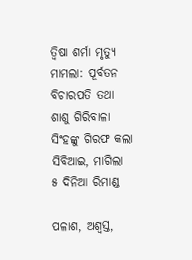ତ୍ୱିଷା ଶର୍ମା ମୃତ୍ୟୁ ମାମଲା: ପୂର୍ବତନ ବିଚାରପତି ତଥା ଶାଶୁ ଗିରିବାଳା ସିଂହଙ୍କୁ ଗିରଫ କଲା ସିବିଆଇ, ମାଗିଲା ୫ ଦିନିଆ ରିମାଣ୍ଡ

ପଳାଶ, ଅଶ୍ବସ୍ତ,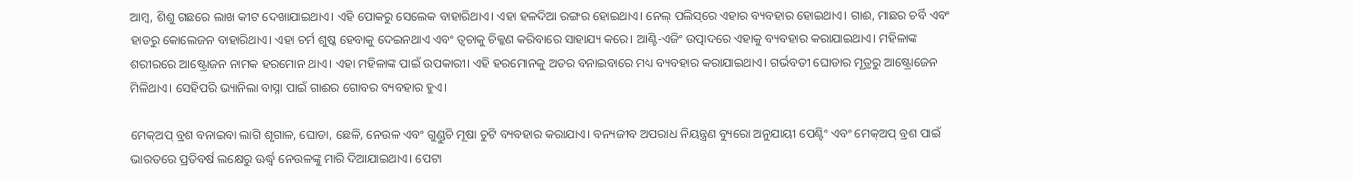ଆମ୍ବ, ଶିଶୁ ଗଛରେ ଲାଖ କୀଟ ଦେଖାଯାଇଥାଏ। ଏହି ପୋକରୁ ସେଲେକ ବାହାରିଥାଏ। ଏହା ହଳଦିଆ ରଙ୍ଗର ହୋଇଥାଏ। ନେଲ୍‌ ପଲିସ୍‌ରେ ଏହାର ବ୍ୟବହାର ହୋଇଥାଏ। ଗାଈ, ମାଛର ଚର୍ବି ଏବଂ ହାଡରୁ କୋଲେଜନ ବାହାରିଥାଏ। ଏହା ଚର୍ମ ଶୁଷ୍କ ହେବାକୁ ଦେଇନଥାଏ ଏବଂ ତ୍ବଚାକୁ ଚିକ୍କଣ କରିବାରେ ସାହାଯ୍ୟ କରେ। ଆଣ୍ଟି-ଏଜିଂ ଉତ୍ପାଦରେ ଏହାକୁ ବ୍ୟବହାର କରାଯାଇଥାଏ। ମହିଳାଙ୍କ ଶରୀରରେ ଆଷ୍ଟ୍ରୋଜନ ନାମକ ହରମୋନ ଥାଏ। ଏହା ମହିଳାଙ୍କ ପାଇଁ ଉପକାରୀ। ଏହି ହରମୋନକୁ ଅତର ବନାଇବାରେ ମଧ୍ୟ ବ୍ୟବହାର କରାଯାଇଥାଏ। ଗର୍ଭବତୀ ଘୋଡାର ମୂତ୍ରରୁ ଆଷ୍ଟ୍ରୋଜେନ ମିଳିଥାଏ। ସେହିପରି ଭ୍ୟାନିଲା ବାସ୍ନା ପାଇଁ ଗାଈର ଗୋବର ବ୍ୟବହାର ହୁଏ।

ମେକ୍‌ଅପ୍‌ ବ୍ରଶ ବନାଇବା ଲାଗି ଶୃଗାଳ, ଘୋଡା, ଛେଳି, ନେଉଳ ଏବଂ ଗୁଣ୍ଡୁଚି ମୂଷା ଚୁଟି ବ୍ୟବହାର କରାଯାଏ। ବନ୍ୟଜୀବ ଅପରାଧ ନିୟନ୍ତ୍ରଣ ବ୍ୟୁରୋ ଅନୁଯାୟୀ ପେଣ୍ଟିଂ ଏବଂ ମେକ୍‌ଅପ୍‌ ବ୍ରଶ ପାଇଁ ଭାରତରେ ପ୍ରତିବର୍ଷ ଲକ୍ଷେରୁ ଊର୍ଦ୍ଧ୍ବ ନେଉଳଙ୍କୁ ମାରି ଦିଆଯାଇଥାଏ। ପେଟା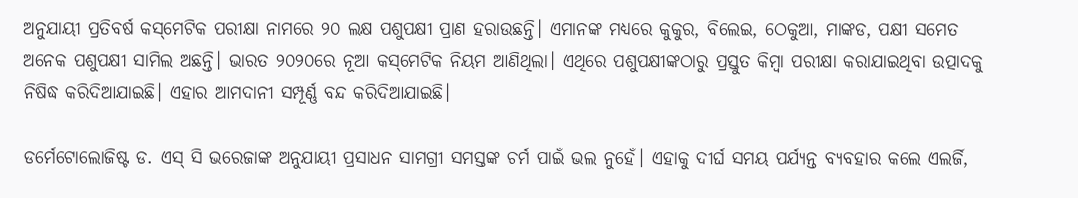ଅନୁଯାୟୀ ପ୍ରତିବର୍ଷ କସ୍‌ମେଟିକ ପରୀକ୍ଷା ନାମରେ ୨୦ ଲକ୍ଷ ପଶୁପକ୍ଷୀ ପ୍ରାଣ ହରାଉଛନ୍ତି। ଏମାନଙ୍କ ମଧ୍ୟରେ କୁକୁର, ବିଲେଇ, ଠେକୁଆ, ମାଙ୍କଡ, ପକ୍ଷୀ ସମେତ ଅନେକ ପଶୁପକ୍ଷୀ ସାମିଲ ଅଛନ୍ତି। ଭାରତ ୨୦୨୦ରେ ନୂଆ କସ୍‌ମେଟିକ ନିୟମ ଆଣିଥିଲା। ଏଥିରେ ପଶୁପକ୍ଷୀଙ୍କଠାରୁ ପ୍ରସ୍ତୁତ କିମ୍ବା ପରୀକ୍ଷା କରାଯାଇଥିବା ଉତ୍ପାଦକୁ ନିଷିଦ୍ଧ କରିଦିଆଯାଇଛି। ଏହାର ଆମଦାନୀ ସମ୍ପୂର୍ଣ୍ଣ ବନ୍ଦ କରିଦିଆଯାଇଛି।

ଡର୍ମେଟୋଲୋଜିଷ୍ଟ ଡ. ଏସ୍‌ ସି ଭରେଜାଙ୍କ ଅନୁଯାୟୀ ପ୍ରସାଧନ ସାମଗ୍ରୀ ସମସ୍ତଙ୍କ ଚର୍ମ ପାଇଁ ଭଲ ନୁହେଁ। ଏହାକୁ ଦୀର୍ଘ ସମୟ ପର୍ଯ୍ୟନ୍ତ ବ୍ୟବହାର କଲେ ଏଲର୍ଜି,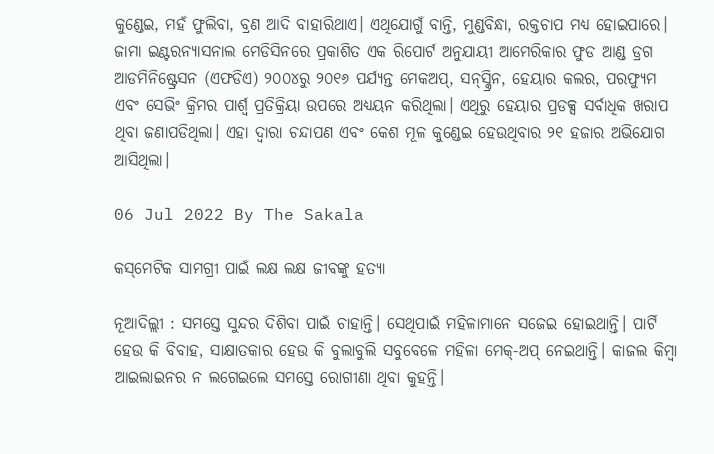କୁଣ୍ଡେଇ, ମହଁ ଫୁଲିବା, ବ୍ରଣ ଆଦି ବାହାରିଥାଏ। ଏଥିଯୋଗୁଁ ବାନ୍ତି, ମୁଣ୍ଡବିନ୍ଧା, ରକ୍ତଚାପ ମଧ୍ୟ ହୋଇପାରେ। ଜାମା ଇଣ୍ଟରନ୍ୟାସନାଲ ମେଡିସିନରେ ପ୍ରକାଶିତ ଏକ ରିପୋର୍ଟ ଅନୁଯାୟୀ ଆମେରିକାର ଫୁଡ ଆଣ୍ଡ ଡ୍ରଗ ଆଡମିନିଷ୍ଟ୍ରେସନ (ଏଫଡିଏ) ୨୦୦୪ରୁ ୨୦୧୬ ପର୍ଯ୍ୟନ୍ତ ମେକଅପ୍‌, ସନ୍‌ସ୍କ୍ରିନ, ହେୟାର କଲର, ପରଫ୍ୟୁମ ଏବଂ ସେଭିଂ କ୍ରିମର ପାର୍ଶ୍ବ ପ୍ରତିକ୍ରିୟା ଉପରେ ଅଧ୍ୟୟନ କରିଥିଲା। ଏଥିରୁ ହେୟାର ପ୍ରଡକ୍ସ ସର୍ବାଧିକ ଖରାପ ଥିବା ଜଣାପଡିଥିଲା। ଏହା ଦ୍ବାରା ଚନ୍ଦାପଣ ଏବଂ କେଶ ମୂଳ କୁଣ୍ଡେଇ ହେଉଥିବାର ୨୧ ହଜାର ଅଭିଯୋଗ ଆସିଥିଲା।

06 Jul 2022 By The Sakala

କସ୍‌ମେଟିକ ସାମଗ୍ରୀ ପାଇଁ ଲକ୍ଷ ଲକ୍ଷ ଜୀବଙ୍କୁ ହତ୍ୟା

ନୂଆଦିଲ୍ଲୀ : ସମସ୍ତେ ସୁନ୍ଦର ଦିଶିବା ପାଇଁ ଚାହାନ୍ତି। ସେଥିପାଇଁ ମହିଳାମାନେ ସଜେଇ ହୋଇଥାନ୍ତି। ପାର୍ଟି ହେଉ କି ବିବାହ, ସାକ୍ଷାତକାର ହେଉ କି ବୁଲାବୁଲି ସବୁବେଳେ ମହିଳା ମେକ୍‌-ଅପ୍‌ ନେଇଥାନ୍ତି। କାଜଲ କିମ୍ବା ଆଇଲାଇନର ନ ଲଗେଇଲେ ସମସ୍ତେ ରୋଗୀଣା ଥିବା କୁହନ୍ତି।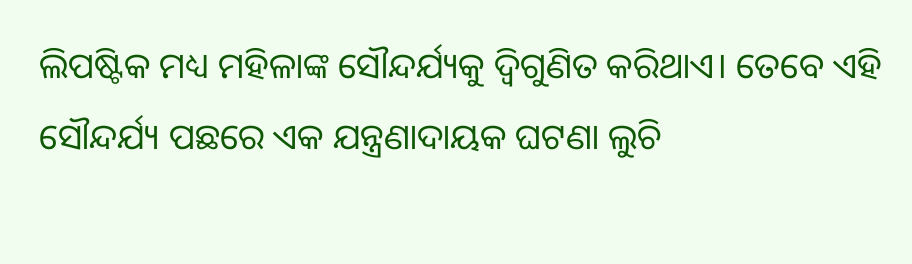ଲିପଷ୍ଟିକ ମଧ୍ୟ ମହିଳାଙ୍କ ସୌନ୍ଦର୍ଯ୍ୟକୁ ଦ୍ବିଗୁଣିତ କରିଥାଏ। ତେବେ ଏହି ସୌନ୍ଦର୍ଯ୍ୟ ପଛରେ ଏକ ଯନ୍ତ୍ରଣାଦାୟକ ଘଟଣା ଲୁଚି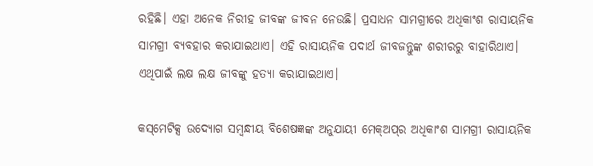ରହିଛି। ଏହା ଅନେକ ନିରୀହ ଜୀବଙ୍କ ଜୀବନ ନେଉଛି। ପ୍ରସାଧନ ସାମଗ୍ରୀରେ ଅଧିକାଂଶ ରାସାୟନିକ ସାମଗ୍ରୀ ବ୍ୟବହାର କରାଯାଇଥାଏ। ଏହି ରାସାୟନିକ ପଦାର୍ଥ ଜୀବଜନ୍ତୁଙ୍କ ଶରୀରରୁ ବାହାରିଥାଏ। ଏଥିପାଇଁ ଲକ୍ଷ ଲକ୍ଷ ଜୀବଙ୍କୁ ହତ୍ୟା କରାଯାଇଥାଏ।

କସ୍‌ମେଟିକ୍ସ ଉଦ୍ୟୋଗ ସମ୍ବନ୍ଧୀୟ ବିଶେଷଜ୍ଞଙ୍କ ଅନୁଯାୟୀ ମେକ୍‌ଅପ୍‌ର ଅଧିକାଂଶ ସାମଗ୍ରୀ ରାସାୟନିକ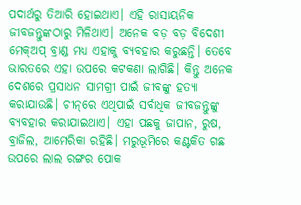ପଦାର୍ଥରୁ ତିଆରି ହୋଇଥାଏ। ଏହି ରାସାୟନିକ ଜୀବଜନ୍ତୁଙ୍କଠାରୁ ମିଳିଥାଏ। ଅନେକ ବଡ଼ ବଡ଼ ବିଦେଶୀ ମେକ୍‌ଅପ୍‌ ବ୍ରାଣ୍ଡ ମଧ୍ୟ ଏହାକୁ ବ୍ୟବହାର କରୁଛନ୍ତି। ତେବେ ଭାରତରେ ଏହା ଉପରେ କଟକଣା ଲାଗିଛି। କିନ୍ତୁ ଅନେକ ଦେଶରେ ପ୍ରସାଧନ ସାମଗ୍ରୀ ପାଇଁ ଜୀବଙ୍କୁ ହତ୍ୟା କରାଯାଉଛି। ଚୀନ୍‌ରେ ଏଥିପାଇଁ ସର୍ବାଧିକ ଜୀବଜନ୍ତୁଙ୍କୁ ବ୍ୟବହାର କରାଯାଇଥାଏ। ଏହା ପଛକୁ ଜାପାନ, ରୁଷ, ବ୍ରାଜିଲ, ଆମେରିକା ରହିଛି। ମରୁଭୂମିରେ କଣ୍ଟକିତ ଗଛ ଉପରେ ଲାଲ ରଙ୍ଗର ପୋକ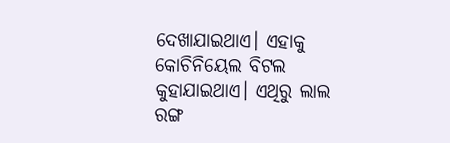ଦେଖାଯାଇଥାଏ। ଏହାକୁ କୋଚିନିୟେଲ ବିଟଲ କୁହାଯାଇଥାଏ। ଏଥିରୁ ଲାଲ ରଙ୍ଗ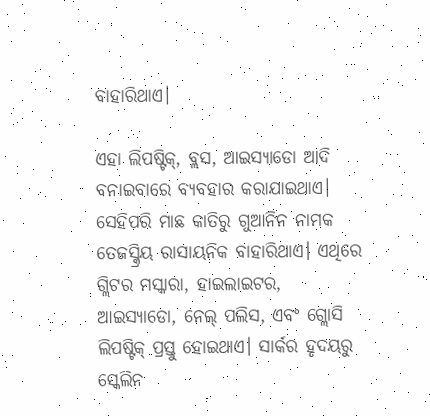ବାହାରିଥାଏ।

ଏହା ଲିପଷ୍ଟିକ୍‌, ବ୍ଲସ, ଆଇସ୍ୟାଡୋ ଆଦି ବନାଇବାରେ ବ୍ୟବହାର କରାଯାଇଥାଏ। ସେହିପରି ମାଛ କାତିରୁ ଗୁଆନିନ ନାମକ ତେଜସ୍କ୍ରିୟ ରାସାୟନିକ ବାହାରିଥାଏ। ଏଥିରେ ଗ୍ଲିଟର ମସ୍କାରା, ହାଇଲାଇଟର, ଆଇସ୍ୟାଡୋ, ନେଲ୍‌ ପଲିସ, ଏବଂ ଗ୍ଲୋସି ଲିପଷ୍ଟିକ୍‌ ପ୍ରସ୍ତୁ ହୋଇଥାଏ। ସାର୍କର ହୃଦୟରୁ ସ୍କେଲିନ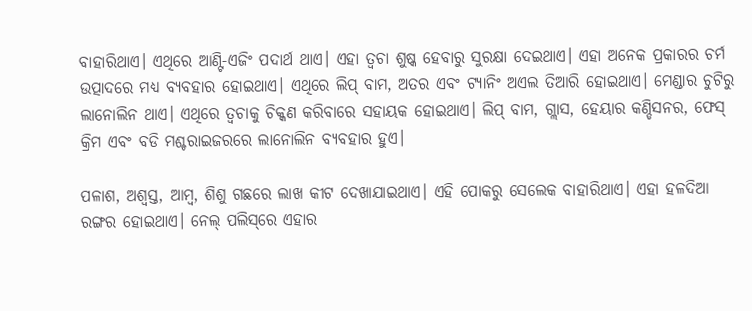ବାହାରିଥାଏ। ଏଥିରେ ଆଣ୍ଟି-ଏଜିଂ ପଦାର୍ଥ ଥାଏ। ଏହା ତ୍ବଚା ଶୁଷ୍କ ହେବାରୁ ସୁରକ୍ଷା ଦେଇଥାଏ। ଏହା ଅନେକ ପ୍ରକାରର ଚର୍ମ ଉତ୍ପାଦରେ ମଧ୍ୟ ବ୍ୟବହାର ହୋଇଥାଏ। ଏଥିରେ ଲିପ୍‌ ବାମ, ଅତର ଏବଂ ଟ୍ୟାନିଂ ଅଏଲ ତିଆରି ହୋଇଥାଏ। ମେଣ୍ଡାର ଚୁଟିରୁ ଲାନୋଲିନ ଥାଏ। ଏଥିରେ ତ୍ବଚାକୁ ଚିକ୍କଣ କରିବାରେ ସହାୟକ ହୋଇଥାଏ। ଲିପ୍‌ ବାମ, ଗ୍ଲାସ, ହେୟାର କଣ୍ଡିସନର, ଫେସ୍‌ କ୍ରିମ ଏବଂ ବଡି ମଶ୍ଚରାଇଜରରେ ଲାନୋଲିନ ବ୍ୟବହାର ହୁଏ।

ପଳାଶ, ଅଶ୍ବସ୍ତ, ଆମ୍ବ, ଶିଶୁ ଗଛରେ ଲାଖ କୀଟ ଦେଖାଯାଇଥାଏ। ଏହି ପୋକରୁ ସେଲେକ ବାହାରିଥାଏ। ଏହା ହଳଦିଆ ରଙ୍ଗର ହୋଇଥାଏ। ନେଲ୍‌ ପଲିସ୍‌ରେ ଏହାର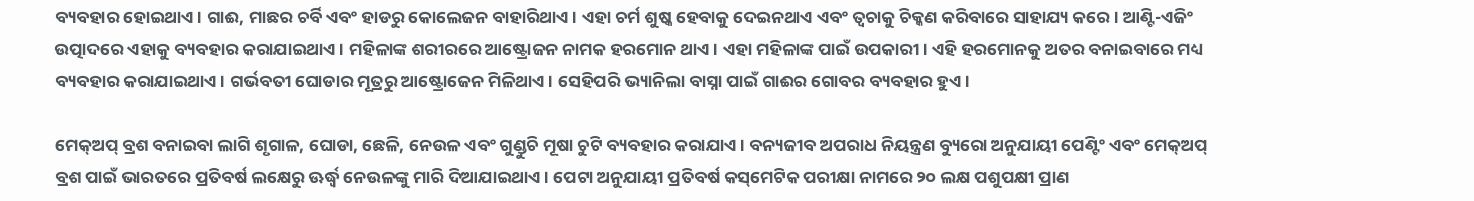ବ୍ୟବହାର ହୋଇଥାଏ। ଗାଈ, ମାଛର ଚର୍ବି ଏବଂ ହାଡରୁ କୋଲେଜନ ବାହାରିଥାଏ। ଏହା ଚର୍ମ ଶୁଷ୍କ ହେବାକୁ ଦେଇନଥାଏ ଏବଂ ତ୍ବଚାକୁ ଚିକ୍କଣ କରିବାରେ ସାହାଯ୍ୟ କରେ। ଆଣ୍ଟି-ଏଜିଂ ଉତ୍ପାଦରେ ଏହାକୁ ବ୍ୟବହାର କରାଯାଇଥାଏ। ମହିଳାଙ୍କ ଶରୀରରେ ଆଷ୍ଟ୍ରୋଜନ ନାମକ ହରମୋନ ଥାଏ। ଏହା ମହିଳାଙ୍କ ପାଇଁ ଉପକାରୀ। ଏହି ହରମୋନକୁ ଅତର ବନାଇବାରେ ମଧ୍ୟ ବ୍ୟବହାର କରାଯାଇଥାଏ। ଗର୍ଭବତୀ ଘୋଡାର ମୂତ୍ରରୁ ଆଷ୍ଟ୍ରୋଜେନ ମିଳିଥାଏ। ସେହିପରି ଭ୍ୟାନିଲା ବାସ୍ନା ପାଇଁ ଗାଈର ଗୋବର ବ୍ୟବହାର ହୁଏ।

ମେକ୍‌ଅପ୍‌ ବ୍ରଶ ବନାଇବା ଲାଗି ଶୃଗାଳ, ଘୋଡା, ଛେଳି, ନେଉଳ ଏବଂ ଗୁଣ୍ଡୁଚି ମୂଷା ଚୁଟି ବ୍ୟବହାର କରାଯାଏ। ବନ୍ୟଜୀବ ଅପରାଧ ନିୟନ୍ତ୍ରଣ ବ୍ୟୁରୋ ଅନୁଯାୟୀ ପେଣ୍ଟିଂ ଏବଂ ମେକ୍‌ଅପ୍‌ ବ୍ରଶ ପାଇଁ ଭାରତରେ ପ୍ରତିବର୍ଷ ଲକ୍ଷେରୁ ଊର୍ଦ୍ଧ୍ବ ନେଉଳଙ୍କୁ ମାରି ଦିଆଯାଇଥାଏ। ପେଟା ଅନୁଯାୟୀ ପ୍ରତିବର୍ଷ କସ୍‌ମେଟିକ ପରୀକ୍ଷା ନାମରେ ୨୦ ଲକ୍ଷ ପଶୁପକ୍ଷୀ ପ୍ରାଣ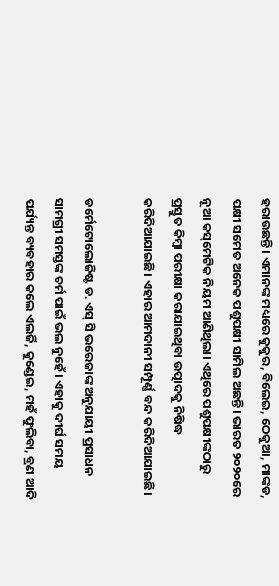ହରାଉଛନ୍ତି। ଏମାନଙ୍କ ମଧ୍ୟରେ କୁକୁର, ବିଲେଇ, ଠେକୁଆ, ମାଙ୍କଡ, ପକ୍ଷୀ ସମେତ ଅନେକ ପଶୁପକ୍ଷୀ ସାମିଲ ଅଛନ୍ତି। ଭାରତ ୨୦୨୦ରେ ନୂଆ କସ୍‌ମେଟିକ ନିୟମ ଆଣିଥିଲା। ଏଥିରେ ପଶୁପକ୍ଷୀଙ୍କଠାରୁ ପ୍ରସ୍ତୁତ କିମ୍ବା ପରୀକ୍ଷା କରାଯାଇଥିବା ଉତ୍ପାଦକୁ ନିଷିଦ୍ଧ କରିଦିଆଯାଇଛି। ଏହାର ଆମଦାନୀ ସମ୍ପୂର୍ଣ୍ଣ ବନ୍ଦ କରିଦିଆଯାଇଛି।

ଡର୍ମେଟୋଲୋଜିଷ୍ଟ ଡ. ଏସ୍‌ ସି ଭରେଜାଙ୍କ ଅନୁଯାୟୀ ପ୍ରସାଧନ ସାମଗ୍ରୀ ସମସ୍ତଙ୍କ ଚର୍ମ ପାଇଁ ଭଲ ନୁହେଁ। ଏହାକୁ ଦୀର୍ଘ ସମୟ ପର୍ଯ୍ୟନ୍ତ ବ୍ୟବହାର କଲେ ଏଲର୍ଜି, କୁଣ୍ଡେଇ, ମହଁ ଫୁଲିବା, ବ୍ରଣ ଆଦି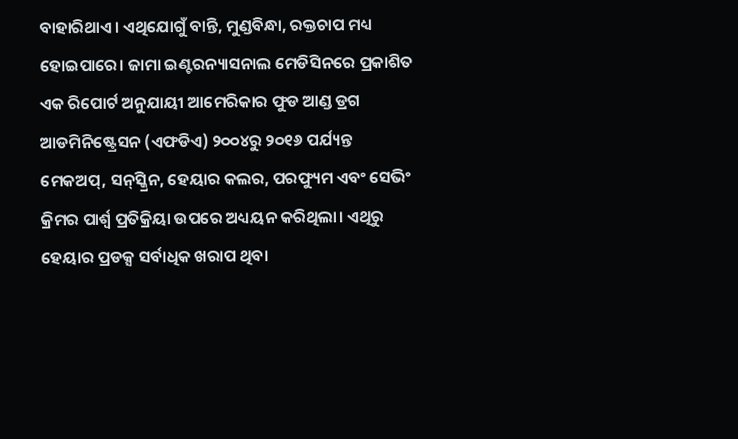ବାହାରିଥାଏ। ଏଥିଯୋଗୁଁ ବାନ୍ତି, ମୁଣ୍ଡବିନ୍ଧା, ରକ୍ତଚାପ ମଧ୍ୟ ହୋଇପାରେ। ଜାମା ଇଣ୍ଟରନ୍ୟାସନାଲ ମେଡିସିନରେ ପ୍ରକାଶିତ ଏକ ରିପୋର୍ଟ ଅନୁଯାୟୀ ଆମେରିକାର ଫୁଡ ଆଣ୍ଡ ଡ୍ରଗ ଆଡମିନିଷ୍ଟ୍ରେସନ (ଏଫଡିଏ) ୨୦୦୪ରୁ ୨୦୧୬ ପର୍ଯ୍ୟନ୍ତ ମେକଅପ୍‌, ସନ୍‌ସ୍କ୍ରିନ, ହେୟାର କଲର, ପରଫ୍ୟୁମ ଏବଂ ସେଭିଂ କ୍ରିମର ପାର୍ଶ୍ବ ପ୍ରତିକ୍ରିୟା ଉପରେ ଅଧ୍ୟୟନ କରିଥିଲା। ଏଥିରୁ ହେୟାର ପ୍ରଡକ୍ସ ସର୍ବାଧିକ ଖରାପ ଥିବା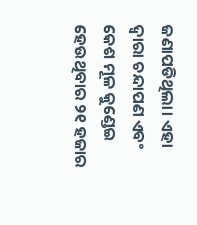ଜଣାପଡିଥିଲା। ଏହା ଦ୍ବାରା ଚନ୍ଦାପଣ ଏବଂ କେଶ ମୂଳ କୁଣ୍ଡେଇ ହେଉଥିବାର ୨୧ ହଜାର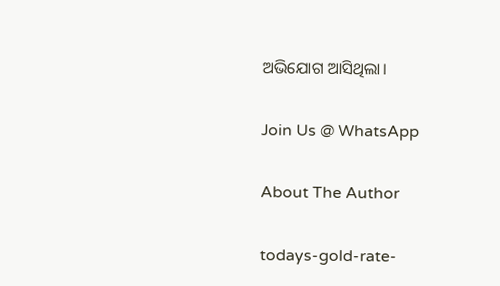ଅଭିଯୋଗ ଆସିଥିଲା।

Join Us @ WhatsApp

About The Author

todays-gold-rate-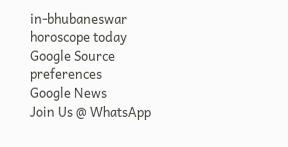in-bhubaneswar
horoscope today
Google Source preferences
Google News
Join Us @ WhatsApp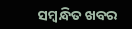ସମ୍ବନ୍ଧିତ ଖବର